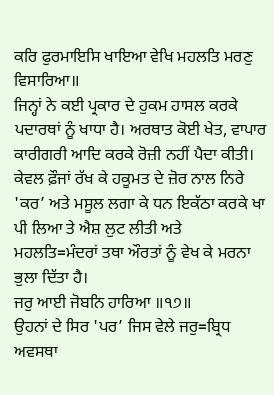ਕਰਿ ਫੁਰਮਾਇਸਿ ਖਾਇਆ ਵੇਖਿ ਮਹਲਤਿ ਮਰਣੁ ਵਿਸਾਰਿਆ॥
ਜਿਨ੍ਹਾਂ ਨੇ ਕਈ ਪ੍ਰਕਾਰ ਦੇ ਹੁਕਮ ਹਾਸਲ ਕਰਕੇ ਪਦਾਰਥਾਂ ਨੂੰ ਖਾਧਾ ਹੈ। ਅਰਥਾਤ ਕੋਈ ਖੇਤ, ਵਾਪਾਰ ਕਾਰੀਗਰੀ ਆਦਿ ਕਰਕੇ ਰੋਜ਼ੀ ਨਹੀਂ ਪੈਦਾ ਕੀਤੀ। ਕੇਵਲ ਫ਼ੌਜਾਂ ਰੱਖ ਕੇ ਹਕੂਮਤ ਦੇ ਜ਼ੋਰ ਨਾਲ ਨਿਰੇ 'ਕਰ’ ਅਤੇ ਮਸੂਲ ਲਗਾ ਕੇ ਧਨ ਇਕੱਠਾ ਕਰਕੇ ਖਾ ਪੀ ਲਿਆ ਤੇ ਐਸ਼ ਲੁਟ ਲੀਤੀ ਅਤੇ ਮਹਲਤਿ=ਮੰਦਰਾਂ ਤਥਾ ਔਰਤਾਂ ਨੂੰ ਵੇਖ ਕੇ ਮਰਨਾ ਭੁਲਾ ਦਿੱਤਾ ਹੈ।
ਜਰੁ ਆਈ ਜੋਬਨਿ ਹਾਰਿਆ ॥੧੭॥
ਉਹਨਾਂ ਦੇ ਸਿਰ 'ਪਰ’ ਜਿਸ ਵੇਲੇ ਜਰੁ=ਬ੍ਰਿਧ ਅਵਸਥਾ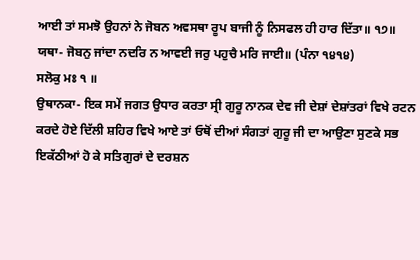ਆਈ ਤਾਂ ਸਮਝੋ ਉਹਨਾਂ ਨੇ ਜੋਬਨ ਅਵਸਥਾ ਰੂਪ ਬਾਜੀ ਨੂੰ ਨਿਸਫਲ ਹੀ ਹਾਰ ਦਿੱਤਾ॥ ੧੭॥
ਯਥਾ- ਜੋਬਨੁ ਜਾਂਦਾ ਨਦਰਿ ਨ ਆਵਈ ਜਰੁ ਪਹੁਚੈ ਮਰਿ ਜਾਈ॥ (ਪੰਨਾ ੧੪੧੪)
ਸਲੋਕੁ ਮਃ ੧ ॥
ਉਥਾਨਕਾ- ਇਕ ਸਮੇਂ ਜਗਤ ਉਧਾਰ ਕਰਤਾ ਸ੍ਰੀ ਗੁਰੂ ਨਾਨਕ ਦੇਵ ਜੀ ਦੇਸ਼ਾਂ ਦੇਸ਼ਾਂਤਰਾਂ ਵਿਖੇ ਰਟਨ ਕਰਦੇ ਹੋਏ ਦਿੱਲੀ ਸ਼ਹਿਰ ਵਿਖੇ ਆਏ ਤਾਂ ਓਥੋਂ ਦੀਆਂ ਸੰਗਤਾਂ ਗੁਰੂ ਜੀ ਦਾ ਆਉਣਾ ਸੁਣਕੇ ਸਭ ਇਕੱਠੀਆਂ ਹੋ ਕੇ ਸਤਿਗੁਰਾਂ ਦੇ ਦਰਸ਼ਨ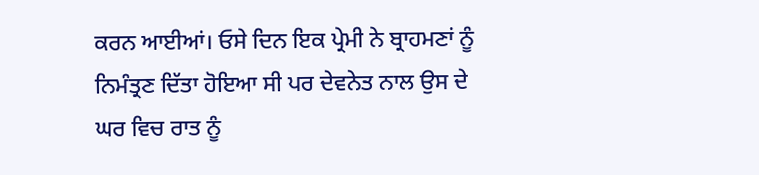ਕਰਨ ਆਈਆਂ। ਓਸੇ ਦਿਨ ਇਕ ਪ੍ਰੇਮੀ ਨੇ ਬ੍ਰਾਹਮਣਾਂ ਨੂੰ ਨਿਮੰਤ੍ਰਣ ਦਿੱਤਾ ਹੋਇਆ ਸੀ ਪਰ ਦੇਵਨੇਤ ਨਾਲ ਉਸ ਦੇ ਘਰ ਵਿਚ ਰਾਤ ਨੂੰ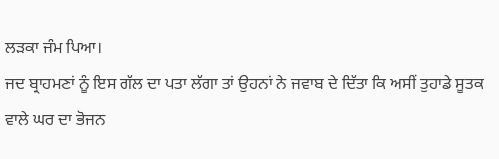ਲੜਕਾ ਜੰਮ ਪਿਆ।
ਜਦ ਬ੍ਰਾਹਮਣਾਂ ਨੂੰ ਇਸ ਗੱਲ ਦਾ ਪਤਾ ਲੱਗਾ ਤਾਂ ਉਹਨਾਂ ਨੇ ਜਵਾਬ ਦੇ ਦਿੱਤਾ ਕਿ ਅਸੀਂ ਤੁਹਾਡੇ ਸੂਤਕ ਵਾਲੇ ਘਰ ਦਾ ਭੋਜਨ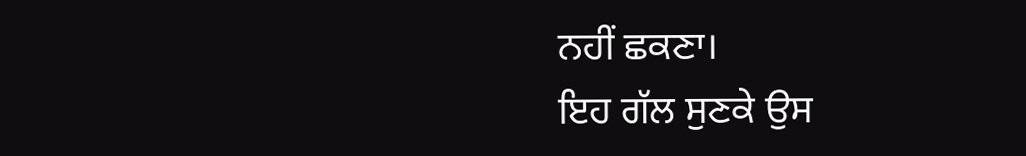ਨਹੀਂ ਛਕਣਾ।
ਇਹ ਗੱਲ ਸੁਣਕੇ ਉਸ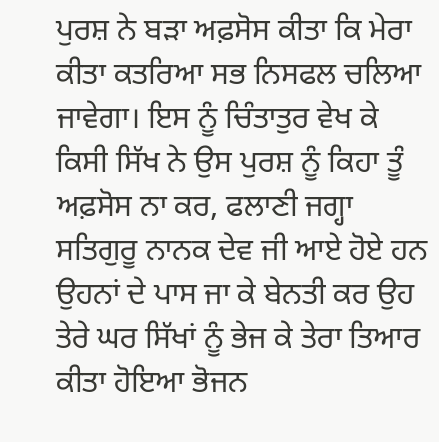ਪੁਰਸ਼ ਨੇ ਬੜਾ ਅਫ਼ਸੋਸ ਕੀਤਾ ਕਿ ਮੇਰਾ ਕੀਤਾ ਕਤਰਿਆ ਸਭ ਨਿਸਫਲ ਚਲਿਆ ਜਾਵੇਗਾ। ਇਸ ਨੂੰ ਚਿੰਤਾਤੁਰ ਵੇਖ ਕੇ ਕਿਸੀ ਸਿੱਖ ਨੇ ਉਸ ਪੁਰਸ਼ ਨੂੰ ਕਿਹਾ ਤੂੰ ਅਫ਼ਸੋਸ ਨਾ ਕਰ, ਫਲਾਣੀ ਜਗ੍ਹਾ ਸਤਿਗੁਰੂ ਨਾਨਕ ਦੇਵ ਜੀ ਆਏ ਹੋਏ ਹਨ ਉਹਨਾਂ ਦੇ ਪਾਸ ਜਾ ਕੇ ਬੇਨਤੀ ਕਰ ਉਹ ਤੇਰੇ ਘਰ ਸਿੱਖਾਂ ਨੂੰ ਭੇਜ ਕੇ ਤੇਰਾ ਤਿਆਰ ਕੀਤਾ ਹੋਇਆ ਭੋਜਨ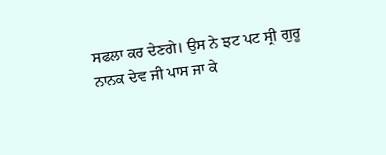ਸਫਲਾ ਕਰ ਦੇਣਗੇ। ਉਸ ਨੇ ਝਟ ਪਟ ਸ੍ਰੀ ਗੁਰੂ ਨਾਨਕ ਦੇਵ ਜੀ ਪਾਸ ਜਾ ਕੇ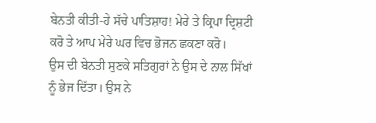ਬੇਨਤੀ ਕੀਤੀ-ਹੇ ਸੱਚੇ ਪਾਤਿਸ਼ਾਹ! ਮੇਰੇ ਤੇ ਕ੍ਰਿਪਾ ਦ੍ਰਿਸ਼ਟੀ ਕਰੋ ਤੇ ਆਪ ਮੇਰੇ ਘਰ ਵਿਚ ਭੋਜਨ ਛਕਣਾ ਕਰੋ।
ਉਸ ਦੀ ਬੇਨਤੀ ਸੁਣਕੇ ਸਤਿਗੁਰਾਂ ਨੇ ਉਸ ਦੇ ਨਾਲ ਸਿੱਖਾਂ ਨੂੰ ਭੇਜ ਦਿੱਤਾ। ਉਸ ਨੇ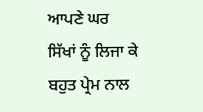ਆਪਣੇ ਘਰ ਸਿੱਖਾਂ ਨੂੰ ਲਿਜਾ ਕੇ ਬਹੁਤ ਪ੍ਰੇਮ ਨਾਲ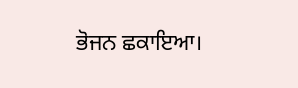ਭੋਜਨ ਛਕਾਇਆ।